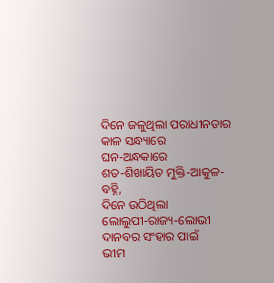ଦିନେ ଜଳୁଥିଲା ପରାଧୀନତାର କାଳ ସନ୍ଧ୍ୟାରେ
ଘନ‐ଅନ୍ଧକାରେ
ଶତ‐ଶିଖାୟିତ ମୁକ୍ତି‐ଆକୁଳ‐ବହ୍ନି,
ଦିନେ ଉଠିଥିଲା
ଲୋଲୁପୀ‐ରାଜ୍ୟ‐ଲୋଭୀ ଦାନବର ସଂହାର ପାଇଁ
ଭୀମ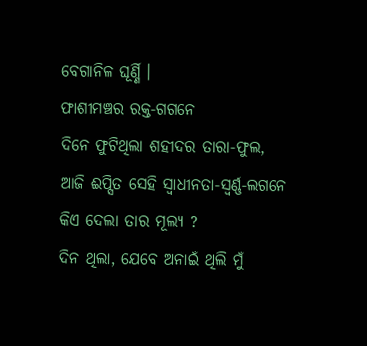ବେଗାନିଳ ଘୂର୍ଣ୍ଣି ।
ଫାଶୀମଞ୍ଚର ରକ୍ତ‐ଗଗନେ
ଦିନେ ଫୁଟିଥିଲା ଶହୀଦର ତାରା‐ଫୁଲ,
ଆଜି ଈପ୍ସିତ ସେହି ସ୍ୱାଧୀନତା‐ସ୍ୱର୍ଣ୍ଣ‐ଲଗନେ
କିଏ ଦେଲା ତାର ମୂଲ୍ୟ ?
ଦିନ ଥିଲା, ଯେବେ ଅନାଇଁ ଥିଲି ମୁଁ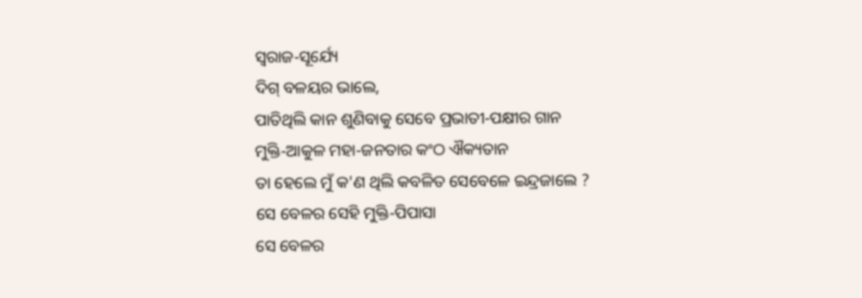ସ୍ୱରାଜ‐ସୂର୍ଯ୍ୟେ
ଦିଗ୍ ବଳୟର ଭାଲେ,
ପାତିଥିଲି କାନ ଶୁଣିବାକୁ ସେବେ ପ୍ରଭାତୀ‐ପକ୍ଷୀର ଗାନ
ମୁକ୍ତି‐ଆକୁଳ ମହା‐ଜନତାର କଂଠ ଐକ୍ୟତାନ
ତା ହେଲେ ମୁଁ କ'ଣ ଥିଲି କବଳିତ ସେବେଳେ ଇନ୍ଦ୍ରଜାଲେ ?
ସେ ବେଳର ସେହି ମୁକ୍ତି‐ପିପାସା
ସେ ବେଳର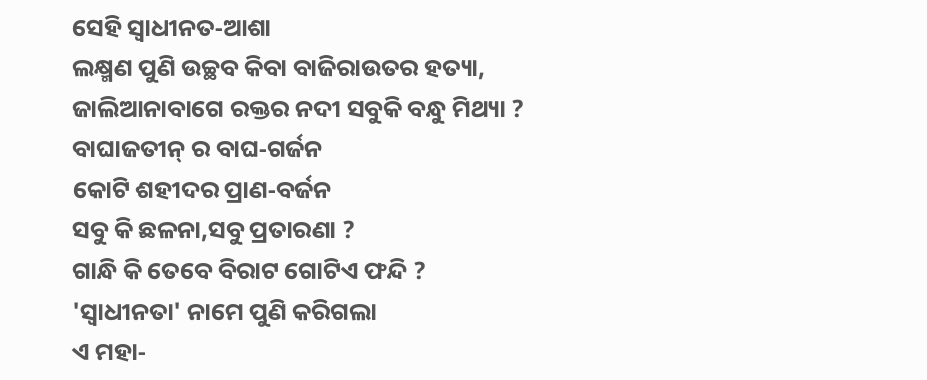ସେହି ସ୍ୱାଧୀନତ‐ଆଶା
ଲକ୍ଷ୍ମଣ ପୁଣି ଉଚ୍ଛବ କିବା ବାଜିରାଉତର ହତ୍ୟା,
ଜାଲିଆନାବାଗେ ରକ୍ତର ନଦୀ ସବୁକି ବନ୍ଧୁ ମିଥ୍ୟା ?
ବାଘାଜତୀନ୍ ର ବାଘ‐ଗର୍ଜନ
କୋଟି ଶହୀଦର ପ୍ରାଣ‐ବର୍ଜନ
ସବୁ କି ଛଳନା,ସବୁ ପ୍ରତାରଣା ?
ଗାନ୍ଧି କି ତେବେ ବିରାଟ ଗୋଟିଏ ଫନ୍ଦି ?
'ସ୍ୱାଧୀନତା' ନାମେ ପୁଣି କରିଗଲା
ଏ ମହା‐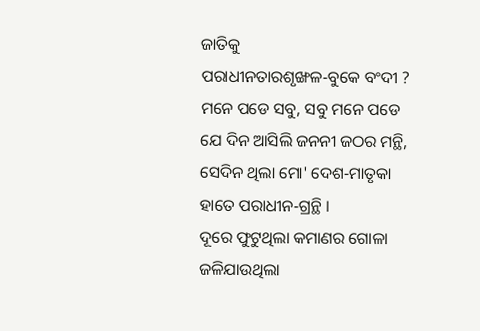ଜାତିକୁ
ପରାଧୀନତାରଶୃଙ୍ଖଳ‐ବୁକେ ବଂଦୀ ?
ମନେ ପଡେ ସବୁ, ସବୁ ମନେ ପଡେ
ଯେ ଦିନ ଆସିଲି ଜନନୀ ଜଠର ମନ୍ଥି,
ସେଦିନ ଥିଲା ମୋ' ଦେଶ‐ମାତୃକା
ହାତେ ପରାଧୀନ‐ଗ୍ରନ୍ଥି ।
ଦୂରେ ଫୁଟୁଥିଲା କମାଣର ଗୋଳା
ଜଳିଯାଉଥିଲା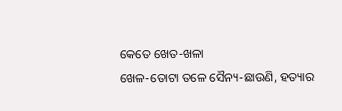କେତେ ଖେତ‐ଖଳା
ଖେଳ‐ତୋଟା ତଳେ ସୈନ୍ୟ‐ଛାଉଣି, ହତ୍ୟାର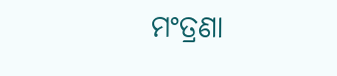ମଂତ୍ରଣା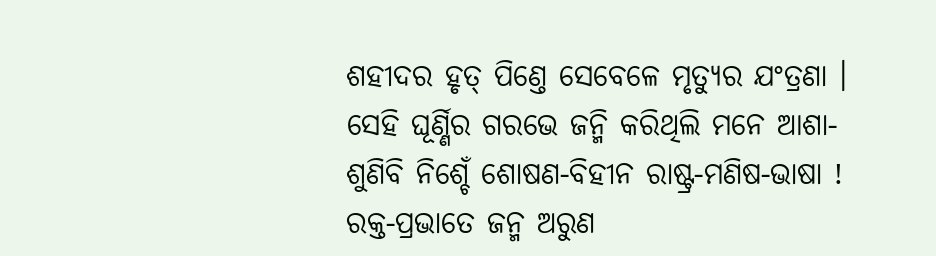ଶହୀଦର ହୃତ୍ ପିଣ୍ତେ ସେବେଳେ ମୃତ୍ୟୁର ଯଂତ୍ରଣା ।
ସେହି ଘୂର୍ଣ୍ଣିର ଗରଭେ ଜନ୍ମି କରିଥିଲି ମନେ ଆଶା‐
ଶୁଣିବି ନିଶ୍ଚେଁ ଶୋଷଣ‐ବିହୀନ ରାଷ୍ଟ୍ର‐ମଣିଷ‐ଭାଷା !
ରକ୍ତ‐ପ୍ରଭାତେ ଜନ୍ମ ଅରୁଣ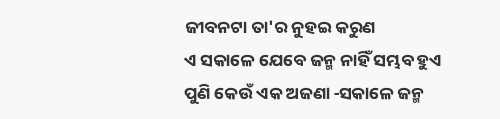ଜୀବନଟା ତା'ର ନୁହଇ କରୁଣ
ଏ ସକାଳେ ଯେବେ ଜନ୍ମ ନାହିଁ ସମ୍ଭବ ହୁଏ
ପୁଣି କେଉଁ ଏକ ଅଜଣା ‐ସକାଳେ ଜନ୍ମ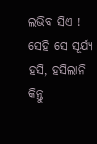ଲଭିବ ସିଏ !
ସେହି ସେ ସୂର୍ଯ୍ୟ ହସି, ହସିଲାନି
କିନ୍ତୁ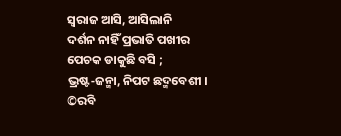ସ୍ୱରାଜ ଆସି, ଆସିଲାନି
ଦର୍ଶନ ନାହିଁ ପ୍ରଭାତି ପଖୀର
ପେଚକ ଡାକୁଛି ବସି ;
ଭ୍ରଷ୍ଟ‐ଜନ୍ମା, ନିପଟ ଛଦ୍ମବେଶୀ ।
©ରବି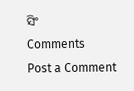ସିଂ
Comments
Post a Comment